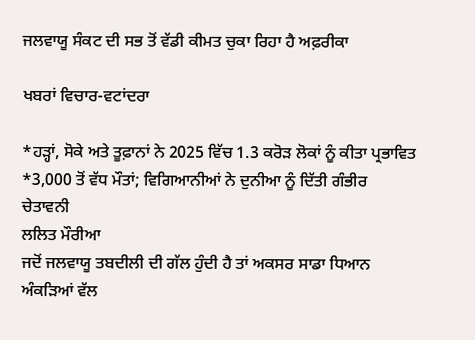ਜਲਵਾਯੂ ਸੰਕਟ ਦੀ ਸਭ ਤੋਂ ਵੱਡੀ ਕੀਮਤ ਚੁਕਾ ਰਿਹਾ ਹੈ ਅਫ਼ਰੀਕਾ

ਖਬਰਾਂ ਵਿਚਾਰ-ਵਟਾਂਦਰਾ

*ਹੜ੍ਹਾਂ, ਸੋਕੇ ਅਤੇ ਤੂਫ਼ਾਨਾਂ ਨੇ 2025 ਵਿੱਚ 1.3 ਕਰੋੜ ਲੋਕਾਂ ਨੂੰ ਕੀਤਾ ਪ੍ਰਭਾਵਿਤ
*3,000 ਤੋਂ ਵੱਧ ਮੌਤਾਂ; ਵਿਗਿਆਨੀਆਂ ਨੇ ਦੁਨੀਆ ਨੂੰ ਦਿੱਤੀ ਗੰਭੀਰ ਚੇਤਾਵਨੀ
ਲਲਿਤ ਮੌਰੀਆ
ਜਦੋਂ ਜਲਵਾਯੂ ਤਬਦੀਲੀ ਦੀ ਗੱਲ ਹੁੰਦੀ ਹੈ ਤਾਂ ਅਕਸਰ ਸਾਡਾ ਧਿਆਨ ਅੰਕੜਿਆਂ ਵੱਲ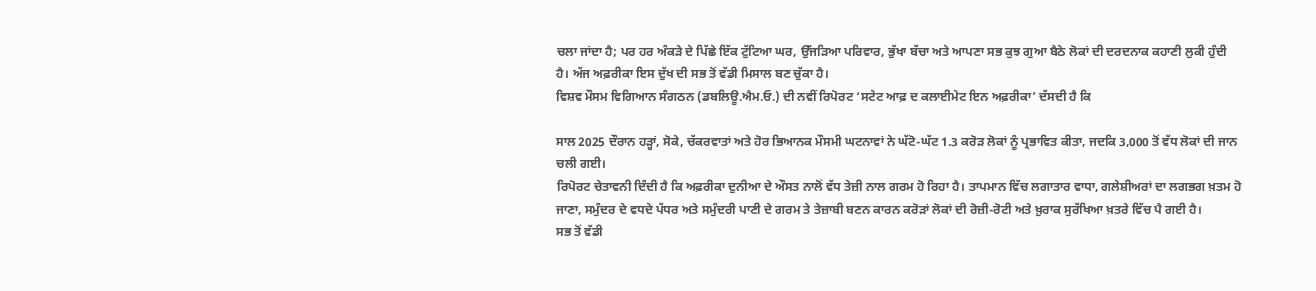ਚਲਾ ਜਾਂਦਾ ਹੈ; ਪਰ ਹਰ ਅੰਕੜੇ ਦੇ ਪਿੱਛੇ ਇੱਕ ਟੁੱਟਿਆ ਘਰ, ਉੱਜੜਿਆ ਪਰਿਵਾਰ, ਭੁੱਖਾ ਬੱਚਾ ਅਤੇ ਆਪਣਾ ਸਭ ਕੁਝ ਗੁਆ ਬੈਠੇ ਲੋਕਾਂ ਦੀ ਦਰਦਨਾਕ ਕਹਾਣੀ ਲੁਕੀ ਹੁੰਦੀ ਹੈ। ਅੱਜ ਅਫ਼ਰੀਕਾ ਇਸ ਦੁੱਖ ਦੀ ਸਭ ਤੋਂ ਵੱਡੀ ਮਿਸਾਲ ਬਣ ਚੁੱਕਾ ਹੈ।
ਵਿਸ਼ਵ ਮੌਸਮ ਵਿਗਿਆਨ ਸੰਗਠਨ (ਡਬਲਿਊ.ਐਮ.ਓ.) ਦੀ ਨਵੀਂ ਰਿਪੋਰਟ ‘ਸਟੇਟ ਆਫ਼ ਦ ਕਲਾਈਮੇਟ ਇਨ ਅਫ਼ਰੀਕਾ’ ਦੱਸਦੀ ਹੈ ਕਿ

ਸਾਲ 2025 ਦੌਰਾਨ ਹੜ੍ਹਾਂ, ਸੋਕੇ, ਚੱਕਰਵਾਤਾਂ ਅਤੇ ਹੋਰ ਭਿਆਨਕ ਮੌਸਮੀ ਘਟਨਾਵਾਂ ਨੇ ਘੱਟੋ-ਘੱਟ 1.3 ਕਰੋੜ ਲੋਕਾਂ ਨੂੰ ਪ੍ਰਭਾਵਿਤ ਕੀਤਾ, ਜਦਕਿ 3,000 ਤੋਂ ਵੱਧ ਲੋਕਾਂ ਦੀ ਜਾਨ ਚਲੀ ਗਈ।
ਰਿਪੋਰਟ ਚੇਤਾਵਨੀ ਦਿੰਦੀ ਹੈ ਕਿ ਅਫ਼ਰੀਕਾ ਦੁਨੀਆ ਦੇ ਔਸਤ ਨਾਲੋਂ ਵੱਧ ਤੇਜ਼ੀ ਨਾਲ ਗਰਮ ਹੋ ਰਿਹਾ ਹੈ। ਤਾਪਮਾਨ ਵਿੱਚ ਲਗਾਤਾਰ ਵਾਧਾ, ਗਲੇਸ਼ੀਅਰਾਂ ਦਾ ਲਗਭਗ ਖ਼ਤਮ ਹੋ ਜਾਣਾ, ਸਮੁੰਦਰ ਦੇ ਵਧਦੇ ਪੱਧਰ ਅਤੇ ਸਮੁੰਦਰੀ ਪਾਣੀ ਦੇ ਗਰਮ ਤੇ ਤੇਜ਼ਾਬੀ ਬਣਨ ਕਾਰਨ ਕਰੋੜਾਂ ਲੋਕਾਂ ਦੀ ਰੋਜ਼ੀ-ਰੋਟੀ ਅਤੇ ਖ਼ੁਰਾਕ ਸੁਰੱਖਿਆ ਖ਼ਤਰੇ ਵਿੱਚ ਪੈ ਗਈ ਹੈ।
ਸਭ ਤੋਂ ਵੱਡੀ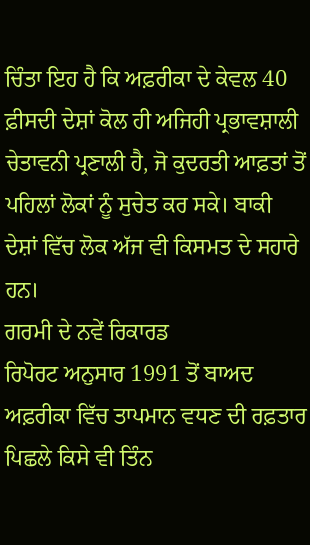ਚਿੰਤਾ ਇਹ ਹੈ ਕਿ ਅਫ਼ਰੀਕਾ ਦੇ ਕੇਵਲ 40 ਫ਼ੀਸਦੀ ਦੇਸ਼ਾਂ ਕੋਲ ਹੀ ਅਜਿਹੀ ਪ੍ਰਭਾਵਸ਼ਾਲੀ ਚੇਤਾਵਨੀ ਪ੍ਰਣਾਲੀ ਹੈ, ਜੋ ਕੁਦਰਤੀ ਆਫ਼ਤਾਂ ਤੋਂ ਪਹਿਲਾਂ ਲੋਕਾਂ ਨੂੰ ਸੁਚੇਤ ਕਰ ਸਕੇ। ਬਾਕੀ ਦੇਸ਼ਾਂ ਵਿੱਚ ਲੋਕ ਅੱਜ ਵੀ ਕਿਸਮਤ ਦੇ ਸਹਾਰੇ ਹਨ।
ਗਰਮੀ ਦੇ ਨਵੇਂ ਰਿਕਾਰਡ
ਰਿਪੋਰਟ ਅਨੁਸਾਰ 1991 ਤੋਂ ਬਾਅਦ ਅਫ਼ਰੀਕਾ ਵਿੱਚ ਤਾਪਮਾਨ ਵਧਣ ਦੀ ਰਫ਼ਤਾਰ ਪਿਛਲੇ ਕਿਸੇ ਵੀ ਤਿੰਨ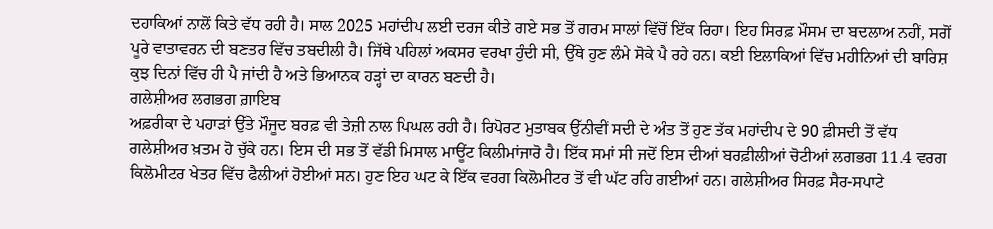ਦਹਾਕਿਆਂ ਨਾਲੋਂ ਕਿਤੇ ਵੱਧ ਰਹੀ ਹੈ। ਸਾਲ 2025 ਮਹਾਂਦੀਪ ਲਈ ਦਰਜ ਕੀਤੇ ਗਏ ਸਭ ਤੋਂ ਗਰਮ ਸਾਲਾਂ ਵਿੱਚੋਂ ਇੱਕ ਰਿਹਾ। ਇਹ ਸਿਰਫ਼ ਮੌਸਮ ਦਾ ਬਦਲਾਅ ਨਹੀਂ, ਸਗੋਂ ਪੂਰੇ ਵਾਤਾਵਰਨ ਦੀ ਬਣਤਰ ਵਿੱਚ ਤਬਦੀਲੀ ਹੈ। ਜਿੱਥੇ ਪਹਿਲਾਂ ਅਕਸਰ ਵਰਖਾ ਹੁੰਦੀ ਸੀ, ਉੱਥੇ ਹੁਣ ਲੰਮੇ ਸੋਕੇ ਪੈ ਰਹੇ ਹਨ। ਕਈ ਇਲਾਕਿਆਂ ਵਿੱਚ ਮਹੀਨਿਆਂ ਦੀ ਬਾਰਿਸ਼ ਕੁਝ ਦਿਨਾਂ ਵਿੱਚ ਹੀ ਪੈ ਜਾਂਦੀ ਹੈ ਅਤੇ ਭਿਆਨਕ ਹੜ੍ਹਾਂ ਦਾ ਕਾਰਨ ਬਣਦੀ ਹੈ।
ਗਲੇਸ਼ੀਅਰ ਲਗਭਗ ਗ਼ਾਇਬ
ਅਫ਼ਰੀਕਾ ਦੇ ਪਹਾੜਾਂ ਉੱਤੇ ਮੌਜੂਦ ਬਰਫ਼ ਵੀ ਤੇਜ਼ੀ ਨਾਲ ਪਿਘਲ ਰਹੀ ਹੈ। ਰਿਪੋਰਟ ਮੁਤਾਬਕ ਉੱਨੀਵੀਂ ਸਦੀ ਦੇ ਅੰਤ ਤੋਂ ਹੁਣ ਤੱਕ ਮਹਾਂਦੀਪ ਦੇ 90 ਫ਼ੀਸਦੀ ਤੋਂ ਵੱਧ ਗਲੇਸ਼ੀਅਰ ਖ਼ਤਮ ਹੋ ਚੁੱਕੇ ਹਨ। ਇਸ ਦੀ ਸਭ ਤੋਂ ਵੱਡੀ ਮਿਸਾਲ ਮਾਊਂਟ ਕਿਲੀਮਾਂਜਾਰੋ ਹੈ। ਇੱਕ ਸਮਾਂ ਸੀ ਜਦੋਂ ਇਸ ਦੀਆਂ ਬਰਫ਼ੀਲੀਆਂ ਚੋਟੀਆਂ ਲਗਭਗ 11.4 ਵਰਗ ਕਿਲੋਮੀਟਰ ਖੇਤਰ ਵਿੱਚ ਫੈਲੀਆਂ ਹੋਈਆਂ ਸਨ। ਹੁਣ ਇਹ ਘਟ ਕੇ ਇੱਕ ਵਰਗ ਕਿਲੋਮੀਟਰ ਤੋਂ ਵੀ ਘੱਟ ਰਹਿ ਗਈਆਂ ਹਨ। ਗਲੇਸ਼ੀਅਰ ਸਿਰਫ਼ ਸੈਰ-ਸਪਾਟੇ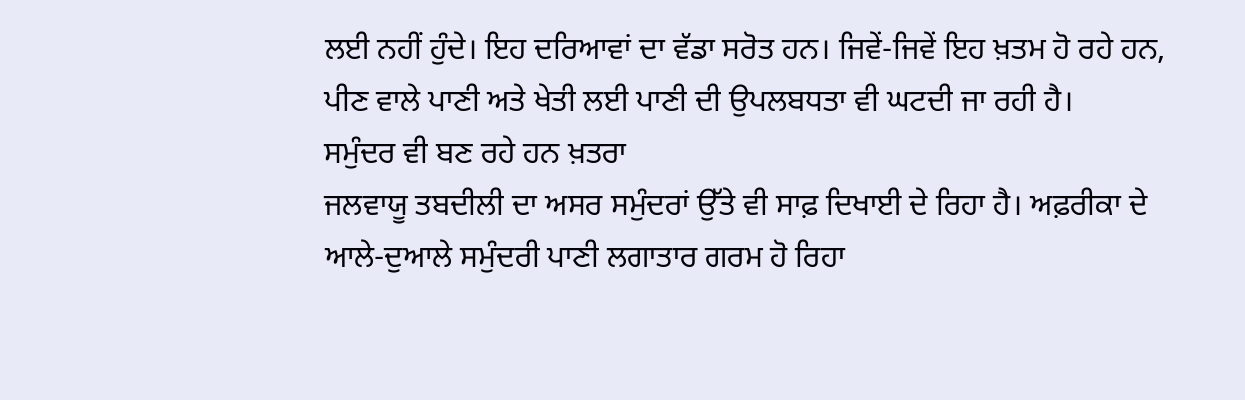ਲਈ ਨਹੀਂ ਹੁੰਦੇ। ਇਹ ਦਰਿਆਵਾਂ ਦਾ ਵੱਡਾ ਸਰੋਤ ਹਨ। ਜਿਵੇਂ-ਜਿਵੇਂ ਇਹ ਖ਼ਤਮ ਹੋ ਰਹੇ ਹਨ, ਪੀਣ ਵਾਲੇ ਪਾਣੀ ਅਤੇ ਖੇਤੀ ਲਈ ਪਾਣੀ ਦੀ ਉਪਲਬਧਤਾ ਵੀ ਘਟਦੀ ਜਾ ਰਹੀ ਹੈ।
ਸਮੁੰਦਰ ਵੀ ਬਣ ਰਹੇ ਹਨ ਖ਼ਤਰਾ
ਜਲਵਾਯੂ ਤਬਦੀਲੀ ਦਾ ਅਸਰ ਸਮੁੰਦਰਾਂ ਉੱਤੇ ਵੀ ਸਾਫ਼ ਦਿਖਾਈ ਦੇ ਰਿਹਾ ਹੈ। ਅਫ਼ਰੀਕਾ ਦੇ ਆਲੇ-ਦੁਆਲੇ ਸਮੁੰਦਰੀ ਪਾਣੀ ਲਗਾਤਾਰ ਗਰਮ ਹੋ ਰਿਹਾ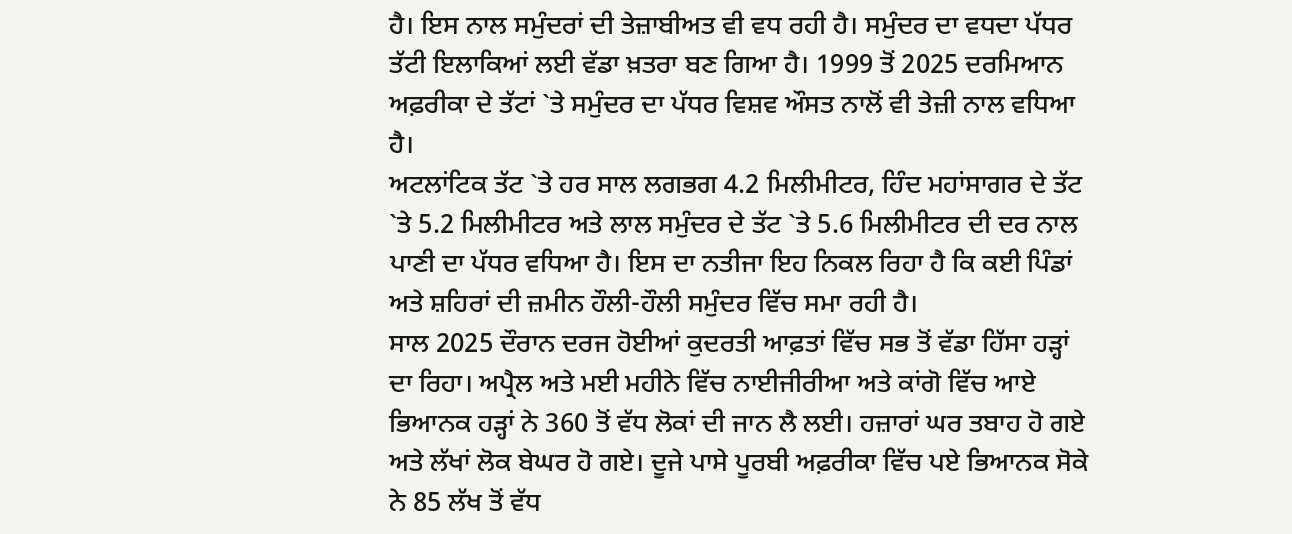ਹੈ। ਇਸ ਨਾਲ ਸਮੁੰਦਰਾਂ ਦੀ ਤੇਜ਼ਾਬੀਅਤ ਵੀ ਵਧ ਰਹੀ ਹੈ। ਸਮੁੰਦਰ ਦਾ ਵਧਦਾ ਪੱਧਰ ਤੱਟੀ ਇਲਾਕਿਆਂ ਲਈ ਵੱਡਾ ਖ਼ਤਰਾ ਬਣ ਗਿਆ ਹੈ। 1999 ਤੋਂ 2025 ਦਰਮਿਆਨ ਅਫ਼ਰੀਕਾ ਦੇ ਤੱਟਾਂ `ਤੇ ਸਮੁੰਦਰ ਦਾ ਪੱਧਰ ਵਿਸ਼ਵ ਔਸਤ ਨਾਲੋਂ ਵੀ ਤੇਜ਼ੀ ਨਾਲ ਵਧਿਆ ਹੈ।
ਅਟਲਾਂਟਿਕ ਤੱਟ `ਤੇ ਹਰ ਸਾਲ ਲਗਭਗ 4.2 ਮਿਲੀਮੀਟਰ, ਹਿੰਦ ਮਹਾਂਸਾਗਰ ਦੇ ਤੱਟ `ਤੇ 5.2 ਮਿਲੀਮੀਟਰ ਅਤੇ ਲਾਲ ਸਮੁੰਦਰ ਦੇ ਤੱਟ `ਤੇ 5.6 ਮਿਲੀਮੀਟਰ ਦੀ ਦਰ ਨਾਲ ਪਾਣੀ ਦਾ ਪੱਧਰ ਵਧਿਆ ਹੈ। ਇਸ ਦਾ ਨਤੀਜਾ ਇਹ ਨਿਕਲ ਰਿਹਾ ਹੈ ਕਿ ਕਈ ਪਿੰਡਾਂ ਅਤੇ ਸ਼ਹਿਰਾਂ ਦੀ ਜ਼ਮੀਨ ਹੌਲੀ-ਹੌਲੀ ਸਮੁੰਦਰ ਵਿੱਚ ਸਮਾ ਰਹੀ ਹੈ।
ਸਾਲ 2025 ਦੌਰਾਨ ਦਰਜ ਹੋਈਆਂ ਕੁਦਰਤੀ ਆਫ਼ਤਾਂ ਵਿੱਚ ਸਭ ਤੋਂ ਵੱਡਾ ਹਿੱਸਾ ਹੜ੍ਹਾਂ ਦਾ ਰਿਹਾ। ਅਪ੍ਰੈਲ ਅਤੇ ਮਈ ਮਹੀਨੇ ਵਿੱਚ ਨਾਈਜੀਰੀਆ ਅਤੇ ਕਾਂਗੋ ਵਿੱਚ ਆਏ ਭਿਆਨਕ ਹੜ੍ਹਾਂ ਨੇ 360 ਤੋਂ ਵੱਧ ਲੋਕਾਂ ਦੀ ਜਾਨ ਲੈ ਲਈ। ਹਜ਼ਾਰਾਂ ਘਰ ਤਬਾਹ ਹੋ ਗਏ ਅਤੇ ਲੱਖਾਂ ਲੋਕ ਬੇਘਰ ਹੋ ਗਏ। ਦੂਜੇ ਪਾਸੇ ਪੂਰਬੀ ਅਫ਼ਰੀਕਾ ਵਿੱਚ ਪਏ ਭਿਆਨਕ ਸੋਕੇ ਨੇ 85 ਲੱਖ ਤੋਂ ਵੱਧ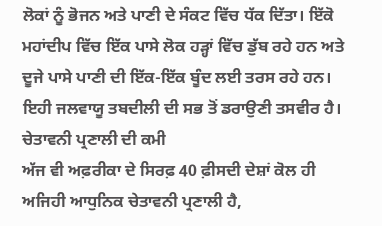ਲੋਕਾਂ ਨੂੰ ਭੋਜਨ ਅਤੇ ਪਾਣੀ ਦੇ ਸੰਕਟ ਵਿੱਚ ਧੱਕ ਦਿੱਤਾ। ਇੱਕੋ ਮਹਾਂਦੀਪ ਵਿੱਚ ਇੱਕ ਪਾਸੇ ਲੋਕ ਹੜ੍ਹਾਂ ਵਿੱਚ ਡੁੱਬ ਰਹੇ ਹਨ ਅਤੇ ਦੂਜੇ ਪਾਸੇ ਪਾਣੀ ਦੀ ਇੱਕ-ਇੱਕ ਬੂੰਦ ਲਈ ਤਰਸ ਰਹੇ ਹਨ। ਇਹੀ ਜਲਵਾਯੂ ਤਬਦੀਲੀ ਦੀ ਸਭ ਤੋਂ ਡਰਾਉਣੀ ਤਸਵੀਰ ਹੈ।
ਚੇਤਾਵਨੀ ਪ੍ਰਣਾਲੀ ਦੀ ਕਮੀ
ਅੱਜ ਵੀ ਅਫ਼ਰੀਕਾ ਦੇ ਸਿਰਫ਼ 40 ਫ਼ੀਸਦੀ ਦੇਸ਼ਾਂ ਕੋਲ ਹੀ ਅਜਿਹੀ ਆਧੁਨਿਕ ਚੇਤਾਵਨੀ ਪ੍ਰਣਾਲੀ ਹੈ,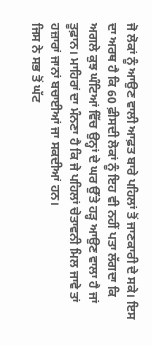ਜੋ ਲੋਕਾਂ ਨੂੰ ਆਉਣ ਵਾਲੀ ਆਫ਼ਤ ਬਾਰੇ ਪਹਿਲਾਂ ਤੋਂ ਜਾਣਕਾਰੀ ਦੇ ਸਕੇ। ਇਸ ਦਾ ਅਰਥ ਹੈ ਕਿ 60 ਫ਼ੀਸਦੀ ਲੋਕਾਂ ਨੂੰ ਇਹ ਵੀ ਨਹੀਂ ਪਤਾ ਲੱਗਦਾ ਕਿ ਅਗਲੇ ਕੁਝ ਘੰਟਿਆਂ ਵਿੱਚ ਉਨ੍ਹਾਂ ਦੇ ਘਰ ਉੱਤੇ ਹੜ੍ਹ ਆਉਣ ਵਾਲਾ ਹੈ ਜਾਂ ਤੂਫ਼ਾਨ। ਮਾਹਿਰਾਂ ਦਾ ਮੰਨਣਾ ਹੈ ਕਿ ਜੇ ਪਹਿਲਾਂ ਚੇਤਾਵਨੀ ਮਿਲ ਜਾਵੇ ਤਾਂ ਹਜ਼ਾਰਾਂ ਜਾਨਾਂ ਬਚਾਈਆਂ ਜਾ ਸਕਦੀਆਂ ਹਨ।
ਜਿਸ ਨੇ ਸਭ ਤੋਂ ਘੱਟ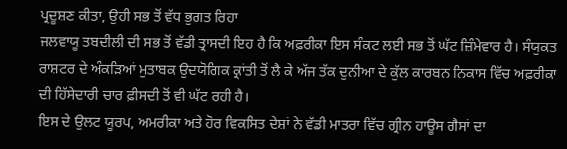ਪ੍ਰਦੂਸ਼ਣ ਕੀਤਾ, ਉਹੀ ਸਭ ਤੋਂ ਵੱਧ ਭੁਗਤ ਰਿਹਾ
ਜਲਵਾਯੂ ਤਬਦੀਲੀ ਦੀ ਸਭ ਤੋਂ ਵੱਡੀ ਤ੍ਰਾਸਦੀ ਇਹ ਹੈ ਕਿ ਅਫ਼ਰੀਕਾ ਇਸ ਸੰਕਟ ਲਈ ਸਭ ਤੋਂ ਘੱਟ ਜ਼ਿੰਮੇਵਾਰ ਹੈ। ਸੰਯੁਕਤ ਰਾਸ਼ਟਰ ਦੇ ਅੰਕੜਿਆਂ ਮੁਤਾਬਕ ਉਦਯੋਗਿਕ ਕ੍ਰਾਂਤੀ ਤੋਂ ਲੈ ਕੇ ਅੱਜ ਤੱਕ ਦੁਨੀਆ ਦੇ ਕੁੱਲ ਕਾਰਬਨ ਨਿਕਾਸ ਵਿੱਚ ਅਫ਼ਰੀਕਾ ਦੀ ਹਿੱਸੇਦਾਰੀ ਚਾਰ ਫ਼ੀਸਦੀ ਤੋਂ ਵੀ ਘੱਟ ਰਹੀ ਹੈ।
ਇਸ ਦੇ ਉਲਟ ਯੂਰਪ, ਅਮਰੀਕਾ ਅਤੇ ਹੋਰ ਵਿਕਸਿਤ ਦੇਸ਼ਾਂ ਨੇ ਵੱਡੀ ਮਾਤਰਾ ਵਿੱਚ ਗ੍ਰੀਨ ਹਾਊਸ ਗੈਸਾਂ ਦਾ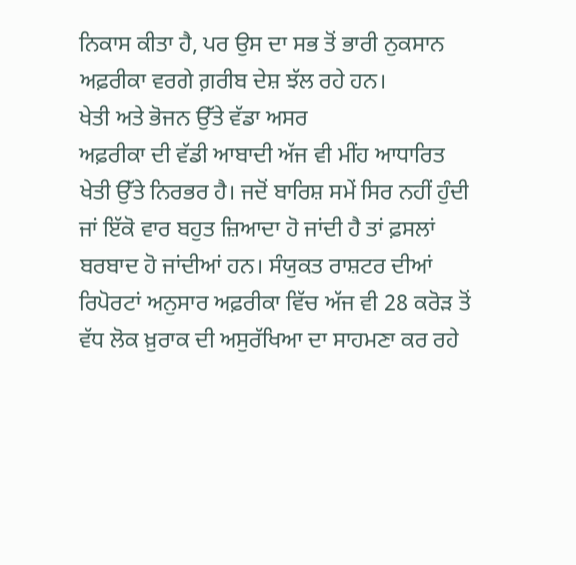ਨਿਕਾਸ ਕੀਤਾ ਹੈ, ਪਰ ਉਸ ਦਾ ਸਭ ਤੋਂ ਭਾਰੀ ਨੁਕਸਾਨ ਅਫ਼ਰੀਕਾ ਵਰਗੇ ਗ਼ਰੀਬ ਦੇਸ਼ ਝੱਲ ਰਹੇ ਹਨ।
ਖੇਤੀ ਅਤੇ ਭੋਜਨ ਉੱਤੇ ਵੱਡਾ ਅਸਰ
ਅਫ਼ਰੀਕਾ ਦੀ ਵੱਡੀ ਆਬਾਦੀ ਅੱਜ ਵੀ ਮੀਂਹ ਆਧਾਰਿਤ ਖੇਤੀ ਉੱਤੇ ਨਿਰਭਰ ਹੈ। ਜਦੋਂ ਬਾਰਿਸ਼ ਸਮੇਂ ਸਿਰ ਨਹੀਂ ਹੁੰਦੀ ਜਾਂ ਇੱਕੋ ਵਾਰ ਬਹੁਤ ਜ਼ਿਆਦਾ ਹੋ ਜਾਂਦੀ ਹੈ ਤਾਂ ਫ਼ਸਲਾਂ ਬਰਬਾਦ ਹੋ ਜਾਂਦੀਆਂ ਹਨ। ਸੰਯੁਕਤ ਰਾਸ਼ਟਰ ਦੀਆਂ ਰਿਪੋਰਟਾਂ ਅਨੁਸਾਰ ਅਫ਼ਰੀਕਾ ਵਿੱਚ ਅੱਜ ਵੀ 28 ਕਰੋੜ ਤੋਂ ਵੱਧ ਲੋਕ ਖ਼ੁਰਾਕ ਦੀ ਅਸੁਰੱਖਿਆ ਦਾ ਸਾਹਮਣਾ ਕਰ ਰਹੇ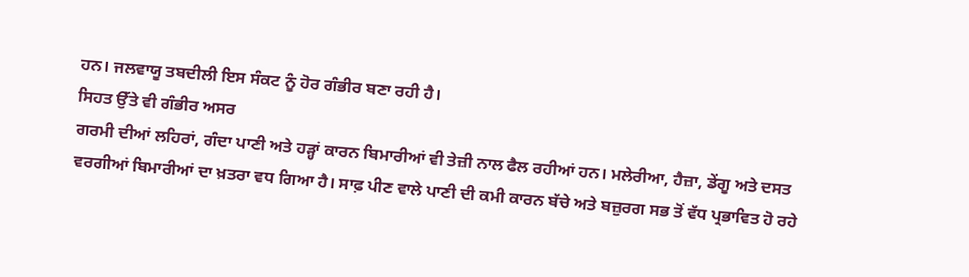ਹਨ। ਜਲਵਾਯੂ ਤਬਦੀਲੀ ਇਸ ਸੰਕਟ ਨੂੰ ਹੋਰ ਗੰਭੀਰ ਬਣਾ ਰਹੀ ਹੈ।
ਸਿਹਤ ਉੱਤੇ ਵੀ ਗੰਭੀਰ ਅਸਰ
ਗਰਮੀ ਦੀਆਂ ਲਹਿਰਾਂ, ਗੰਦਾ ਪਾਣੀ ਅਤੇ ਹੜ੍ਹਾਂ ਕਾਰਨ ਬਿਮਾਰੀਆਂ ਵੀ ਤੇਜ਼ੀ ਨਾਲ ਫੈਲ ਰਹੀਆਂ ਹਨ। ਮਲੇਰੀਆ, ਹੈਜ਼ਾ, ਡੇਂਗੂ ਅਤੇ ਦਸਤ ਵਰਗੀਆਂ ਬਿਮਾਰੀਆਂ ਦਾ ਖ਼ਤਰਾ ਵਧ ਗਿਆ ਹੈ। ਸਾਫ਼ ਪੀਣ ਵਾਲੇ ਪਾਣੀ ਦੀ ਕਮੀ ਕਾਰਨ ਬੱਚੇ ਅਤੇ ਬਜ਼ੁਰਗ ਸਭ ਤੋਂ ਵੱਧ ਪ੍ਰਭਾਵਿਤ ਹੋ ਰਹੇ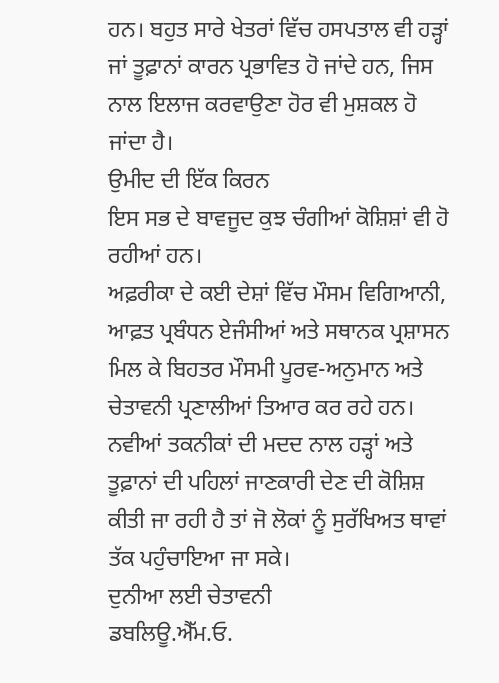ਹਨ। ਬਹੁਤ ਸਾਰੇ ਖੇਤਰਾਂ ਵਿੱਚ ਹਸਪਤਾਲ ਵੀ ਹੜ੍ਹਾਂ ਜਾਂ ਤੂਫ਼ਾਨਾਂ ਕਾਰਨ ਪ੍ਰਭਾਵਿਤ ਹੋ ਜਾਂਦੇ ਹਨ, ਜਿਸ ਨਾਲ ਇਲਾਜ ਕਰਵਾਉਣਾ ਹੋਰ ਵੀ ਮੁਸ਼ਕਲ ਹੋ ਜਾਂਦਾ ਹੈ।
ਉਮੀਦ ਦੀ ਇੱਕ ਕਿਰਨ
ਇਸ ਸਭ ਦੇ ਬਾਵਜੂਦ ਕੁਝ ਚੰਗੀਆਂ ਕੋਸ਼ਿਸ਼ਾਂ ਵੀ ਹੋ ਰਹੀਆਂ ਹਨ।
ਅਫ਼ਰੀਕਾ ਦੇ ਕਈ ਦੇਸ਼ਾਂ ਵਿੱਚ ਮੌਸਮ ਵਿਗਿਆਨੀ, ਆਫ਼ਤ ਪ੍ਰਬੰਧਨ ਏਜੰਸੀਆਂ ਅਤੇ ਸਥਾਨਕ ਪ੍ਰਸ਼ਾਸਨ ਮਿਲ ਕੇ ਬਿਹਤਰ ਮੌਸਮੀ ਪੂਰਵ-ਅਨੁਮਾਨ ਅਤੇ ਚੇਤਾਵਨੀ ਪ੍ਰਣਾਲੀਆਂ ਤਿਆਰ ਕਰ ਰਹੇ ਹਨ। ਨਵੀਆਂ ਤਕਨੀਕਾਂ ਦੀ ਮਦਦ ਨਾਲ ਹੜ੍ਹਾਂ ਅਤੇ ਤੂਫ਼ਾਨਾਂ ਦੀ ਪਹਿਲਾਂ ਜਾਣਕਾਰੀ ਦੇਣ ਦੀ ਕੋਸ਼ਿਸ਼ ਕੀਤੀ ਜਾ ਰਹੀ ਹੈ ਤਾਂ ਜੋ ਲੋਕਾਂ ਨੂੰ ਸੁਰੱਖਿਅਤ ਥਾਵਾਂ ਤੱਕ ਪਹੁੰਚਾਇਆ ਜਾ ਸਕੇ।
ਦੁਨੀਆ ਲਈ ਚੇਤਾਵਨੀ
ਡਬਲਿਊ.ਐੱਮ.ਓ.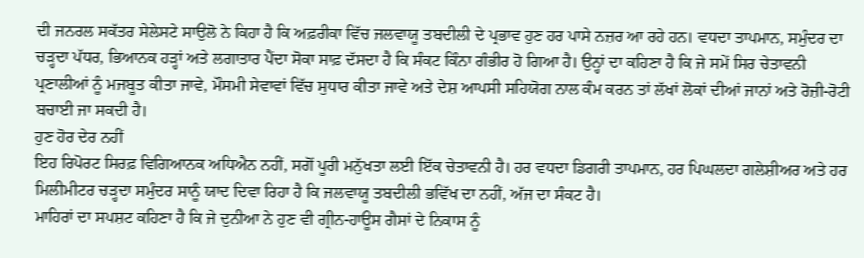ਦੀ ਜਨਰਲ ਸਕੱਤਰ ਸੇਲੇਸਟੇ ਸਾਉਲੋ ਨੇ ਕਿਹਾ ਹੈ ਕਿ ਅਫ਼ਰੀਕਾ ਵਿੱਚ ਜਲਵਾਯੂ ਤਬਦੀਲੀ ਦੇ ਪ੍ਰਭਾਵ ਹੁਣ ਹਰ ਪਾਸੇ ਨਜ਼ਰ ਆ ਰਹੇ ਹਨ। ਵਧਦਾ ਤਾਪਮਾਨ, ਸਮੁੰਦਰ ਦਾ ਚੜ੍ਹਦਾ ਪੱਧਰ, ਭਿਆਨਕ ਹੜ੍ਹਾਂ ਅਤੇ ਲਗਾਤਾਰ ਪੈਂਦਾ ਸੋਕਾ ਸਾਫ਼ ਦੱਸਦਾ ਹੈ ਕਿ ਸੰਕਟ ਕਿੰਨਾ ਗੰਭੀਰ ਹੋ ਗਿਆ ਹੈ। ਉਨ੍ਹਾਂ ਦਾ ਕਹਿਣਾ ਹੈ ਕਿ ਜੇ ਸਮੇਂ ਸਿਰ ਚੇਤਾਵਨੀ ਪ੍ਰਣਾਲੀਆਂ ਨੂੰ ਮਜਬੂਤ ਕੀਤਾ ਜਾਵੇ, ਮੌਸਮੀ ਸੇਵਾਵਾਂ ਵਿੱਚ ਸੁਧਾਰ ਕੀਤਾ ਜਾਵੇ ਅਤੇ ਦੇਸ਼ ਆਪਸੀ ਸਹਿਯੋਗ ਨਾਲ ਕੰਮ ਕਰਨ ਤਾਂ ਲੱਖਾਂ ਲੋਕਾਂ ਦੀਆਂ ਜਾਨਾਂ ਅਤੇ ਰੋਜ਼ੀ-ਰੋਟੀ ਬਚਾਈ ਜਾ ਸਕਦੀ ਹੈ।
ਹੁਣ ਹੋਰ ਦੇਰ ਨਹੀਂ
ਇਹ ਰਿਪੋਰਟ ਸਿਰਫ਼ ਵਿਗਿਆਨਕ ਅਧਿਐਨ ਨਹੀਂ, ਸਗੋਂ ਪੂਰੀ ਮਨੁੱਖਤਾ ਲਈ ਇੱਕ ਚੇਤਾਵਨੀ ਹੈ। ਹਰ ਵਧਦਾ ਡਿਗਰੀ ਤਾਪਮਾਨ, ਹਰ ਪਿਘਲਦਾ ਗਲੇਸ਼ੀਅਰ ਅਤੇ ਹਰ ਮਿਲੀਮੀਟਰ ਚੜ੍ਹਦਾ ਸਮੁੰਦਰ ਸਾਨੂੰ ਯਾਦ ਦਿਵਾ ਰਿਹਾ ਹੈ ਕਿ ਜਲਵਾਯੂ ਤਬਦੀਲੀ ਭਵਿੱਖ ਦਾ ਨਹੀਂ, ਅੱਜ ਦਾ ਸੰਕਟ ਹੈ।
ਮਾਹਿਰਾਂ ਦਾ ਸਪਸ਼ਟ ਕਹਿਣਾ ਹੈ ਕਿ ਜੇ ਦੁਨੀਆ ਨੇ ਹੁਣ ਵੀ ਗ੍ਰੀਨ-ਹਾਊਸ ਗੈਸਾਂ ਦੇ ਨਿਕਾਸ ਨੂੰ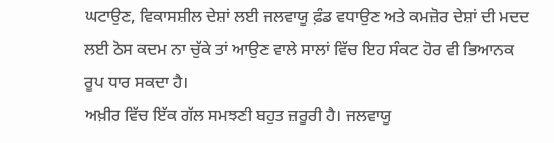ਘਟਾਉਣ, ਵਿਕਾਸਸ਼ੀਲ ਦੇਸ਼ਾਂ ਲਈ ਜਲਵਾਯੂ ਫ਼ੰਡ ਵਧਾਉਣ ਅਤੇ ਕਮਜ਼ੋਰ ਦੇਸ਼ਾਂ ਦੀ ਮਦਦ ਲਈ ਠੋਸ ਕਦਮ ਨਾ ਚੁੱਕੇ ਤਾਂ ਆਉਣ ਵਾਲੇ ਸਾਲਾਂ ਵਿੱਚ ਇਹ ਸੰਕਟ ਹੋਰ ਵੀ ਭਿਆਨਕ ਰੂਪ ਧਾਰ ਸਕਦਾ ਹੈ।
ਅਖ਼ੀਰ ਵਿੱਚ ਇੱਕ ਗੱਲ ਸਮਝਣੀ ਬਹੁਤ ਜ਼ਰੂਰੀ ਹੈ। ਜਲਵਾਯੂ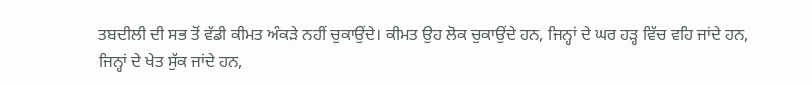ਤਬਦੀਲੀ ਦੀ ਸਭ ਤੋਂ ਵੱਡੀ ਕੀਮਤ ਅੰਕੜੇ ਨਹੀਂ ਚੁਕਾਉਂਦੇ। ਕੀਮਤ ਉਹ ਲੋਕ ਚੁਕਾਉਂਦੇ ਹਨ, ਜਿਨ੍ਹਾਂ ਦੇ ਘਰ ਹੜ੍ਹ ਵਿੱਚ ਵਹਿ ਜਾਂਦੇ ਹਨ, ਜਿਨ੍ਹਾਂ ਦੇ ਖੇਤ ਸੁੱਕ ਜਾਂਦੇ ਹਨ,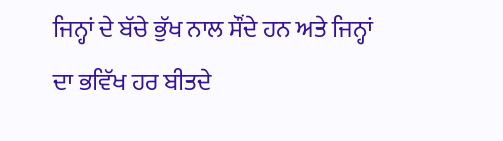ਜਿਨ੍ਹਾਂ ਦੇ ਬੱਚੇ ਭੁੱਖ ਨਾਲ ਸੌਂਦੇ ਹਨ ਅਤੇ ਜਿਨ੍ਹਾਂ ਦਾ ਭਵਿੱਖ ਹਰ ਬੀਤਦੇ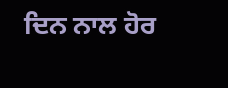ਦਿਨ ਨਾਲ ਹੋਰ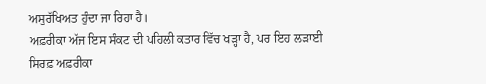ਅਸੁਰੱਖਿਅਤ ਹੁੰਦਾ ਜਾ ਰਿਹਾ ਹੈ।
ਅਫ਼ਰੀਕਾ ਅੱਜ ਇਸ ਸੰਕਟ ਦੀ ਪਹਿਲੀ ਕਤਾਰ ਵਿੱਚ ਖੜ੍ਹਾ ਹੈ, ਪਰ ਇਹ ਲੜਾਈ ਸਿਰਫ਼ ਅਫ਼ਰੀਕਾ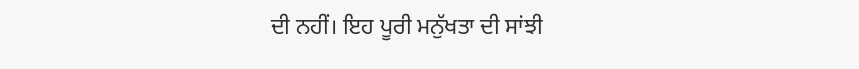ਦੀ ਨਹੀਂ। ਇਹ ਪੂਰੀ ਮਨੁੱਖਤਾ ਦੀ ਸਾਂਝੀ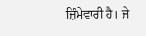ਜ਼ਿੰਮੇਵਾਰੀ ਹੈ। ਜੇ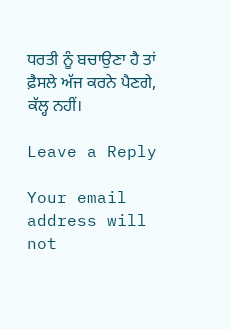ਧਰਤੀ ਨੂੰ ਬਚਾਉਣਾ ਹੈ ਤਾਂ ਫ਼ੈਸਲੇ ਅੱਜ ਕਰਨੇ ਪੈਣਗੇ, ਕੱਲ੍ਹ ਨਹੀਂ।

Leave a Reply

Your email address will not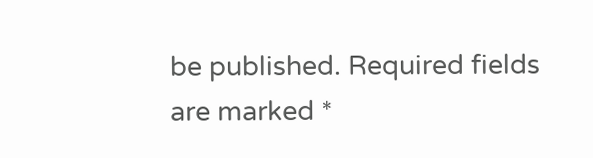be published. Required fields are marked *